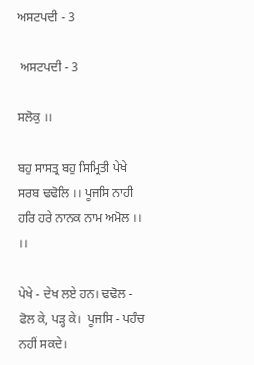ਅਸਟਪਦੀ - 3

 ਅਸਟਪਦੀ - 3

ਸਲੋਕੁ ।।

ਬਹੁ ਸਾਸਤ੍ਰ ਬਹੁ ਸਿਮ੍ਰਿਤੀ ਪੇਖੇ ਸਰਬ ਢਢੋਲਿ ।। ਪੂਜਸਿ ਨਾਹੀ ਹਰਿ ਹਰੇ ਨਾਨਕ ਨਾਮ ਅਮੋਲ ।। ।।

ਪੇਖੇ - ਦੇਖ ਲਏ ਹਨ। ਢਢੋਲ - ਫੋਲ ਕੇ, ਪੜ੍ਹ ਕੇ।  ਪੂਜਸਿ - ਪਹੰਚ ਨਹੀਂ ਸਕਦੇ।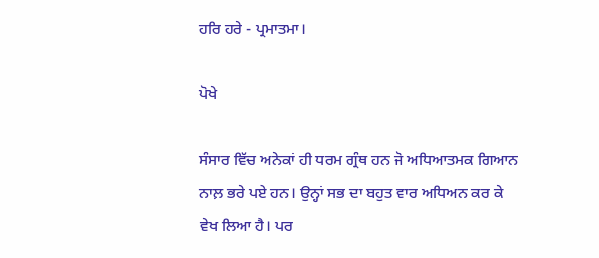ਹਰਿ ਹਰੇ - ਪ੍ਰਮਾਤਮਾ।

ਪੋਖੇ

ਸੰਸਾਰ ਵਿੱਚ ਅਨੇਕਾਂ ਹੀ ਧਰਮ ਗ੍ਰੰਥ ਹਨ ਜੋ ਅਧਿਆਤਮਕ ਗਿਆਨ ਨਾਲ਼ ਭਰੇ ਪਏ ਹਨ। ਉਨ੍ਹਾਂ ਸਭ ਦਾ ਬਹੁਤ ਵਾਰ ਅਧਿਅਨ ਕਰ ਕੇ ਵੇਖ ਲਿਆ ਹੈ। ਪਰ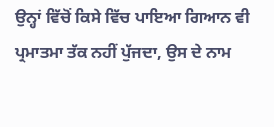ਉਨ੍ਹਾਂ ਵਿੱਚੋਂ ਕਿਸੇ ਵਿੱਚ ਪਾਇਆ ਗਿਆਨ ਵੀ ਪ੍ਰਮਾਤਮਾ ਤੱਕ ਨਹੀਂ ਪੁੱਜਦਾ, ਉਸ ਦੇ ਨਾਮ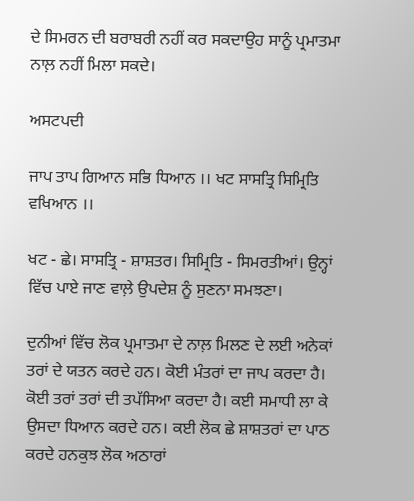ਦੇ ਸਿਮਰਨ ਦੀ ਬਰਾਬਰੀ ਨਹੀਂ ਕਰ ਸਕਦਾਉਹ ਸਾਨੂੰ ਪ੍ਰਮਾਤਮਾ ਨਾਲ਼ ਨਹੀਂ ਮਿਲਾ ਸਕਦੇ।

ਅਸਟਪਦੀ

ਜਾਪ ਤਾਪ ਗਿਆਨ ਸਭਿ ਧਿਆਨ ।। ਖਟ ਸਾਸਤ੍ਰਿ ਸਿਮ੍ਰਿਤਿ ਵਖਿਆਨ ।।

ਖਟ - ਛੇ। ਸਾਸਤ੍ਰਿ - ਸ਼ਾਸ਼ਤਰ। ਸਿਮ੍ਰਿਤਿ - ਸਿਮਰਤੀਆਂ। ਉਨ੍ਹਾਂ ਵਿੱਚ ਪਾਏ ਜਾਣ ਵਾਲ਼ੇ ਉਪਦੇਸ਼ ਨੂੰ ਸੁਣਨਾ ਸਮਝਣਾ।

ਦੁਨੀਆਂ ਵਿੱਚ ਲੋਕ ਪ੍ਰਮਾਤਮਾ ਦੇ ਨਾਲ਼ ਮਿਲਣ ਦੇ ਲਈ ਅਨੇਕਾਂ ਤਰਾਂ ਦੇ ਯਤਨ ਕਰਦੇ ਹਨ। ਕੋਈ ਮੰਤਰਾਂ ਦਾ ਜਾਪ ਕਰਦਾ ਹੈ। ਕੋਈ ਤਰਾਂ ਤਰਾਂ ਦੀ ਤਪੱਸਿਆ ਕਰਦਾ ਹੈ। ਕਈ ਸਮਾਧੀ ਲਾ ਕੇ ਉਸਦਾ ਧਿਆਨ ਕਰਦੇ ਹਨ। ਕਈ ਲੋਕ ਛੇ ਸ਼ਾਸ਼ਤਰਾਂ ਦਾ ਪਾਠ ਕਰਦੇ ਹਨਕੁਝ ਲੋਕ ਅਠਾਰਾਂ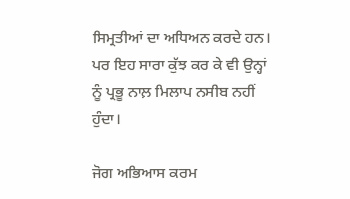ਸਿਮ੍ਰਤੀਆਂ ਦਾ ਅਧਿਅਨ ਕਰਦੇ ਹਨ। ਪਰ ਇਹ ਸਾਰਾ ਕੁੱਝ ਕਰ ਕੇ ਵੀ ਉਨ੍ਹਾਂ ਨੂੰ ਪ੍ਰਭੂ ਨਾਲ਼ ਮਿਲਾਪ ਨਸੀਬ ਨਹੀਂ ਹੁੰਦਾ।

ਜੋਗ ਅਭਿਆਸ ਕਰਮ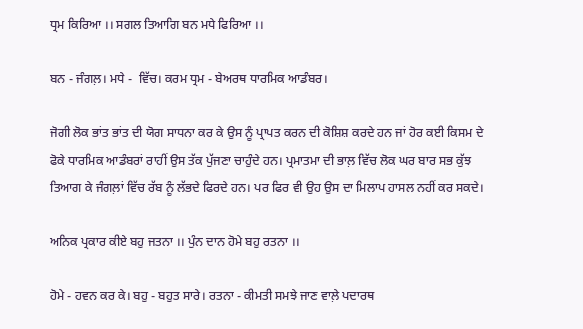ਧ੍ਰਮ ਕਿਰਿਆ ।। ਸਗਲ ਤਿਆਗਿ ਬਨ ਮਧੇ ਫਿਰਿਆ ।।

ਬਨ - ਜੰਗਲ਼। ਮਧੇ -  ਵਿੱਚ। ਕਰਮ ਧ੍ਰਮ - ਬੇਅਰਥ ਧਾਰਮਿਕ ਆਡੰਬਰ।

ਜੋਗੀ ਲੋਕ ਭਾਂਤ ਭਾਂਤ ਦੀ ਯੋਗ ਸਾਧਨਾ ਕਰ ਕੇ ਉਸ ਨੂੰ ਪ੍ਰਾਪਤ ਕਰਨ ਦੀ ਕੋਸ਼ਿਸ਼ ਕਰਦੇ ਹਨ ਜਾਂ ਹੋਰ ਕਈ ਕਿਸਮ ਦੇ ਫੋਕੇ ਧਾਰਮਿਕ ਆਡੰਬਰਾਂ ਰਾਹੀਂ ਉਸ ਤੱਕ ਪੁੱਜਣਾ ਚਾਹੁੰਦੇ ਹਨ। ਪ੍ਰਮਾਤਮਾ ਦੀ ਭਾਲ਼ ਵਿੱਚ ਲੋਕ ਘਰ ਬਾਰ ਸਭ ਕੁੱਝ ਤਿਆਗ ਕੇ ਜੰਗਲ਼ਾਂ ਵਿੱਚ ਰੱਬ ਨੂੰ ਲੱਭਦੇ ਫਿਰਦੇ ਹਨ। ਪਰ ਫਿਰ ਵੀ ਉਹ ਉਸ ਦਾ ਮਿਲਾਪ ਹਾਸਲ ਨਹੀਂ ਕਰ ਸਕਦੇ।

ਅਨਿਕ ਪ੍ਰਕਾਰ ਕੀਏ ਬਹੁ ਜਤਨਾ ।। ਪੁੰਨ ਦਾਨ ਹੋਮੇ ਬਹੁ ਰਤਨਾ ।।

ਹੋਮੇ - ਹਵਨ ਕਰ ਕੇ। ਬਹੁ - ਬਹੁਤ ਸਾਰੇ। ਰਤਨਾ - ਕੀਮਤੀ ਸਮਝੇ ਜਾਣ ਵਾਲ਼ੇ ਪਦਾਰਥ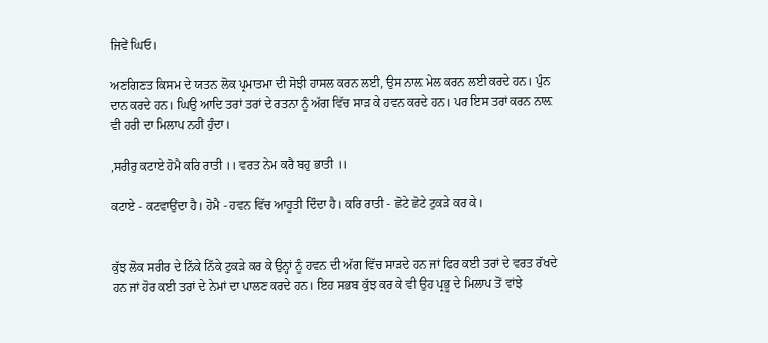ਜਿਵੇਂ ਘਿਓ।

ਅਣਗਿਣਤ ਕਿਸਮ ਦੇ ਯਤਨ ਲੋਕ ਪ੍ਰਮਾਤਮਾ ਦੀ ਸੋਝੀ ਹਾਸਲ ਕਰਨ ਲਈ, ਉਸ ਨਾਲ਼ ਮੇਲ ਕਰਨ ਲਈ ਕਰਦੇ ਹਨ। ਪੁੰਨ ਦਾਨ ਕਰਦੇ ਹਨ। ਘਿਉ ਆਦਿ ਤਰਾਂ ਤਰਾਂ ਦੇ ਰਤਨਾ ਨੂੰ ਅੱਗ ਵਿੱਚ ਸਾੜ ਕੇ ਹਵਨ ਕਰਦੇ ਹਨ। ਪਰ ਇਸ ਤਰਾਂ ਕਰਨ ਨਾਲ਼ ਵੀ ਹਰੀ ਦਾ ਮਿਲਾਪ ਨਹੀਂ ਹੁੰਦਾ।

,ਸਰੀਰੁ ਕਟਾਏ ਹੋਮੈ ਕਰਿ ਰਾਤੀ ।। ਵਰਤ ਨੇਮ ਕਰੈ ਬਹੁ ਭਾਤੀ ।।

ਕਟਾਏ - ਕਟਵਾਉਂਦਾ ਹੈ। ਹੋਮੈ - ਹਵਨ ਵਿੱਚ ਆਹੂਤੀ ਦਿੰਦਾ ਹੈ। ਕਰਿ ਰਾਤੀ - ਛੋਟੇ ਛੋਟੇ ਟੁਕੜੇ ਕਰ ਕੇ।


ਕੁੱਝ ਲੋਕ ਸਰੀਰ ਦੇ ਨਿੱਕੇ ਨਿੱਕੇ ਟੁਕੜੇ ਕਰ ਕੇ ਉਨ੍ਹਾਂ ਨੂੰ ਹਵਨ ਦੀ ਅੱਗ ਵਿੱਚ ਸਾੜਦੇ ਹਨ ਜਾਂ ਫਿਰ ਕਈ ਤਰਾਂ ਦੇ ਵਰਤ ਰੱਖਦੇ ਹਨ ਜਾਂ ਹੋਰ ਕਈ ਤਰਾਂ ਦੇ ਨੇਮਾਂ ਦਾ ਪਾਲਣ ਕਰਦੇ ਹਨ। ਇਹ ਸਭਬ ਕੁੱਝ ਕਰ ਕੇ ਵੀ ਉਹ ਪ੍ਰਭੂ ਦੇ ਮਿਲਾਪ ਤੋਂ ਵਾਂਝੇ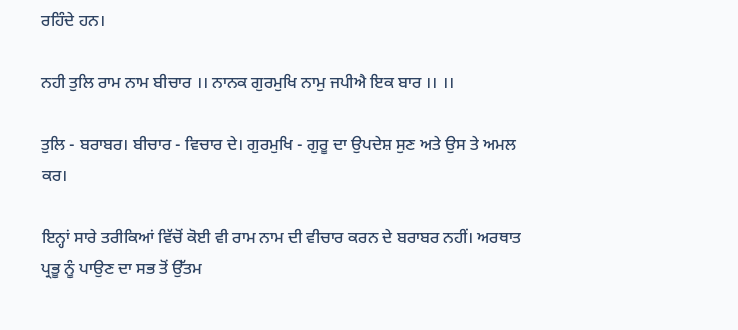ਰਹਿੰਦੇ ਹਨ।

ਨਹੀ ਤੁਲਿ ਰਾਮ ਨਾਮ ਬੀਚਾਰ ।। ਨਾਨਕ ਗੁਰਮੁਖਿ ਨਾਮੁ ਜਪੀਐ ਇਕ ਬਾਰ ।। ।।

ਤੁਲਿ - ਬਰਾਬਰ। ਬੀਚਾਰ - ਵਿਚਾਰ ਦੇ। ਗੁਰਮੁਖਿ - ਗੁਰੂ ਦਾ ਉਪਦੇਸ਼ ਸੁਣ ਅਤੇ ਉਸ ਤੇ ਅਮਲ ਕਰ।

ਇਨ੍ਹਾਂ ਸਾਰੇ ਤਰੀਕਿਆਂ ਵਿੱਚੋਂ ਕੋਈ ਵੀ ਰਾਮ ਨਾਮ ਦੀ ਵੀਚਾਰ ਕਰਨ ਦੇ ਬਰਾਬਰ ਨਹੀਂ। ਅਰਥਾਤ ਪ੍ਰਭੂ ਨੂੰ ਪਾਉਣ ਦਾ ਸਭ ਤੋਂ ਉੱਤਮ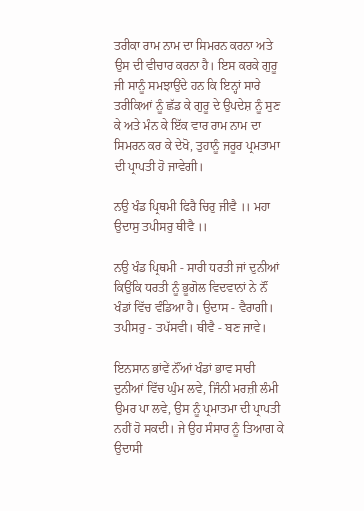ਤਰੀਕਾ ਰਾਮ ਨਾਮ ਦਾ ਸਿਮਰਨ ਕਰਨਾ ਅਤੇ ਉਸ ਦੀ ਵੀਚਾਰ ਕਰਨਾ ਹੈ। ਇਸ ਕਰਕੇ ਗੁਰੂ ਜੀ ਸਾਨੂੰ ਸਮਝਾਉਂਦੇ ਹਨ ਕਿ ਇਨ੍ਹਾਂ ਸਾਰੇ ਤਰੀਕਿਆਂ ਨੂੰ ਛੱਡ ਕੇ ਗੁਰੂ ਦੇ ਉਪਦੇਸ਼ ਨੂੰ ਸੁਣ ਕੇ ਅਤੇ ਮੰਨ ਕੇ ਇੱਕ ਵਾਰ ਰਾਮ ਨਾਮ ਦਾ ਸਿਮਰਨ ਕਰ ਕੇ ਦੇਖੋ, ਤੁਹਾਨੂੰ ਜਰੂਰ ਪ੍ਰਮਤਾਮਾ ਦੀ ਪ੍ਰਾਪਤੀ ਹੋ ਜਾਵੇਗੀ।

ਨਉ ਖੰਡ ਪ੍ਰਿਥਮੀ ਫਿਰੈ ਚਿਰੁ ਜੀਵੈ ।। ਮਹਾ ਉਦਾਸੁ ਤਪੀਸਰੁ ਥੀਵੈ ।।

ਨਉ ਖੰਡ ਪ੍ਰਿਥਮੀ - ਸਾਰੀ ਧਰਤੀ ਜਾਂ ਦੁਨੀਆਂ ਕਿਉਂਕਿ ਧਰਤੀ ਨੂੰ ਭੂਗੋਲ ਵਿਦਵਾਨਾਂ ਨੇ ਨੌਂ ਖੰਡਾਂ ਵਿੱਚ ਵੰਡਿਆ ਹੈ। ਉਦਾਸ - ਵੈਰਾਗੀ। ਤਪੀਸਰੁ - ਤਪੱਸਵੀ। ਥੀਵੈ - ਬਣ ਜਾਵੇ।

ਇਨਸਾਨ ਭਾਂਵੇਂ ਨੌਂਆਂ ਖੰਡਾਂ ਭਾਵ ਸਾਰੀ ਦੁਨੀਆਂ ਵਿੱਚ ਘੁੰਮ ਲਵੇ, ਜਿੰਨੀ ਮਰਜ਼ੀ ਲੰਮੀ ਉਮਰ ਪਾ ਲਵੇ, ਉਸ ਨੂੰ ਪ੍ਰਮਾਤਮਾ ਦੀ ਪ੍ਰਾਪਤੀ ਨਹੀਂ ਹੋ ਸਕਦੀ। ਜੇ ਉਹ ਸੰਸਾਰ ਨੂੰ ਤਿਆਗ ਕੇ ਉਦਾਸੀ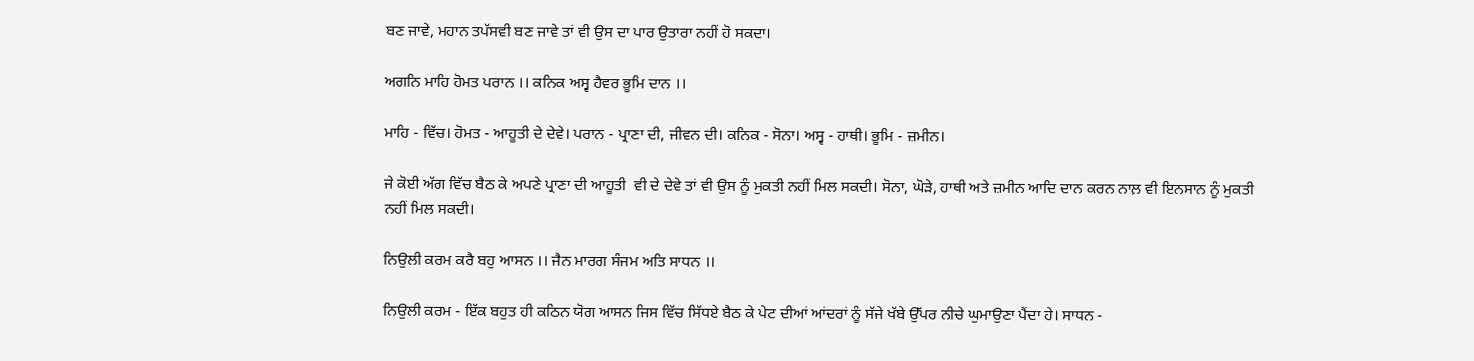ਬਣ ਜਾਵੇ, ਮਹਾਨ ਤਪੱਸਵੀ ਬਣ ਜਾਵੇ ਤਾਂ ਵੀ ਉਸ ਦਾ ਪਾਰ ਉਤਾਰਾ ਨਹੀਂ ਹੋ ਸਕਦਾ।

ਅਗਨਿ ਮਾਹਿ ਹੋਮਤ ਪਰਾਨ ।। ਕਨਿਕ ਅਸ੍ਵ ਹੈਵਰ ਭੂਮਿ ਦਾਨ ।।

ਮਾਹਿ - ਵਿੱਚ। ਹੋਮਤ - ਆਹੂਤੀ ਦੇ ਦੇਵੇ। ਪਰਾਨ - ਪ੍ਰਾਣਾ ਦੀ, ਜੀਵਨ ਦੀ। ਕਨਿਕ - ਸੋਨਾ। ਅਸ੍ਵ - ਹਾਥੀ। ਭੂਮਿ - ਜ਼ਮੀਨ।

ਜੇ ਕੋਈ ਅੱਗ ਵਿੱਚ ਬੈਠ ਕੇ ਅਪਣੇ ਪ੍ਰਾਣਾ ਦੀ ਆਹੂਤੀ  ਵੀ ਦੇ ਦੇਵੇ ਤਾਂ ਵੀ ਉਸ ਨੂੰ ਮੁਕਤੀ ਨਹੀਂ ਮਿਲ ਸਕਦੀ। ਸੋਨਾ, ਘੋੜੇ, ਹਾਥੀ ਅਤੇ ਜ਼ਮੀਨ ਆਦਿ ਦਾਨ ਕਰਨ ਨਾਲ਼ ਵੀ ਇਨਸਾਨ ਨੂੰ ਮੁਕਤੀ ਨਹੀਂ ਮਿਲ ਸਕਦੀ।

ਨਿਉਲੀ ਕਰਮ ਕਰੈ ਬਹੁ ਆਸਨ ।। ਜੈਨ ਮਾਰਗ ਸੰਜਮ ਅਤਿ ਸਾਧਨ ।।

ਨਿਉਲੀ ਕਰਮ - ਇੱਕ ਬਹੁਤ ਹੀ ਕਠਿਨ ਯੋਗ ਆਸਨ ਜਿਸ ਵਿੱਚ ਸਿੱਧਏ ਬੈਠ ਕੇ ਪੇਟ ਦੀਆਂ ਆਂਦਰਾਂ ਨੂੰ ਸੱਜੇ ਖੱਬੇ ਉੱਪਰ ਨੀਚੇ ਘੁਮਾਉਣਾ ਪੈਂਦਾ ਹੇ। ਸਾਧਨ -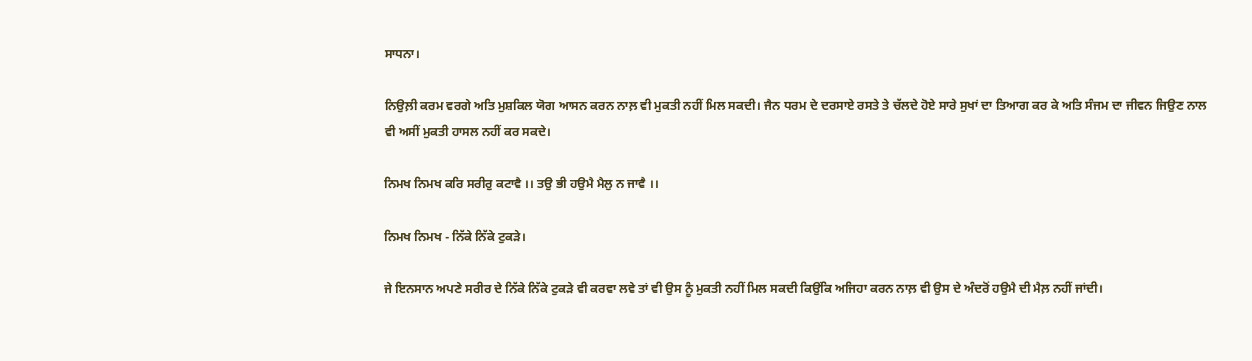ਸਾਧਨਾ।

ਨਿਉਲ਼ੀ ਕਰਮ ਵਰਗੇ ਅਤਿ ਮੁਸ਼ਕਿਲ ਯੋਗ ਆਸਨ ਕਰਨ ਨਾਲ਼ ਵੀ ਮੁਕਤੀ ਨਹੀਂ ਮਿਲ ਸਕਦੀ। ਜੈਨ ਧਰਮ ਦੇ ਦਰਸਾਏ ਰਸਤੇ ਤੇ ਚੱਲਦੇ ਹੋਏ ਸਾਰੇ ਸੁਖਾਂ ਦਾ ਤਿਆਗ ਕਰ ਕੇ ਅਤਿ ਸੰਜਮ ਦਾ ਜੀਵਨ ਜਿਉਣ ਨਾਲ ਵੀ ਅਸੀਂ ਮੁਕਤੀ ਹਾਸਲ ਨਹੀਂ ਕਰ ਸਕਦੇ।

ਨਿਮਖ ਨਿਮਖ ਕਰਿ ਸਰੀਰੁ ਕਟਾਵੈ ।। ਤਉ ਭੀ ਹਉਮੈ ਮੈਲੁ ਨ ਜਾਵੈ ।।

ਨਿਮਖ ਨਿਮਖ - ਨਿੱਕੇ ਨਿੱਕੇ ਟੁਕੜੇ।

ਜੇ ਇਨਸਾਨ ਅਪਣੇ ਸਰੀਰ ਦੇ ਨਿੱਕੇ ਨਿੱਕੇ ਟੁਕੜੇ ਵੀ ਕਰਵਾ ਲਵੇ ਤਾਂ ਵੀ ਉਸ ਨੂੰ ਮੁਕਤੀ ਨਹੀਂ ਮਿਲ ਸਕਦੀ ਕਿਉਂਕਿ ਅਜਿਹਾ ਕਰਨ ਨਾਲ਼ ਵੀ ਉਸ ਦੇ ਅੰਦਰੋਂ ਹਉਮੈ ਦੀ ਮੈਲ਼ ਨਹੀਂ ਜਾਂਦੀ।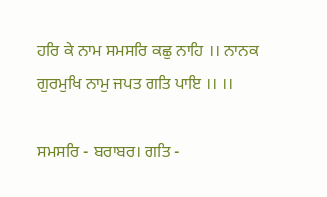ਹਰਿ ਕੇ ਨਾਮ ਸਮਸਰਿ ਕਛੁ ਨਾਹਿ ।। ਨਾਨਕ ਗੁਰਮੁਖਿ ਨਾਮੁ ਜਪਤ ਗਤਿ ਪਾਇ ।। ।।

ਸਮਸਰਿ - ਬਰਾਬਰ। ਗਤਿ -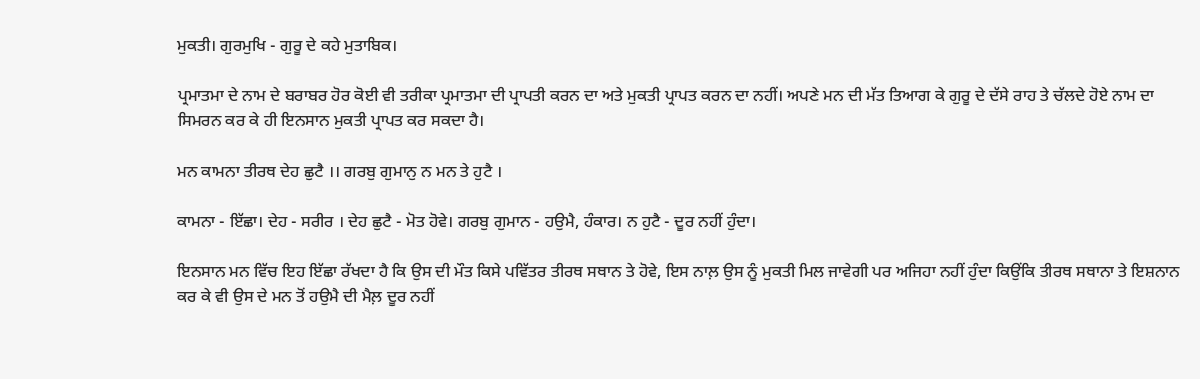ਮੁਕਤੀ। ਗੁਰਮੁਖਿ - ਗੁਰੂ ਦੇ ਕਹੇ ਮੁਤਾਬਿਕ।

ਪ੍ਰਮਾਤਮਾ ਦੇ ਨਾਮ ਦੇ ਬਰਾਬਰ ਹੋਰ ਕੋਈ ਵੀ ਤਰੀਕਾ ਪ੍ਰਮਾਤਮਾ ਦੀ ਪ੍ਰਾਪਤੀ ਕਰਨ ਦਾ ਅਤੇ ਮੁਕਤੀ ਪ੍ਰਾਪਤ ਕਰਨ ਦਾ ਨਹੀਂ। ਅਪਣੇ ਮਨ ਦੀ ਮੱਤ ਤਿਆਗ ਕੇ ਗੁਰੂ ਦੇ ਦੱਸੇ ਰਾਹ ਤੇ ਚੱਲਦੇ ਹੋਏ ਨਾਮ ਦਾ ਸਿਮਰਨ ਕਰ ਕੇ ਹੀ ਇਨਸਾਨ ਮੁਕਤੀ ਪ੍ਰਾਪਤ ਕਰ ਸਕਦਾ ਹੈ।

ਮਨ ਕਾਮਨਾ ਤੀਰਥ ਦੇਹ ਛੁਟੈ ।। ਗਰਬੁ ਗੁਮਾਨੁ ਨ ਮਨ ਤੇ ਹੁਟੈ ।

ਕਾਮਨਾ - ਇੱਛਾ। ਦੇਹ - ਸਰੀਰ । ਦੇਹ ਛੁਟੈ - ਮੋਤ ਹੋਵੇ। ਗਰਬੁ ਗੁਮਾਨ - ਹਉਮੈ, ਹੰਕਾਰ। ਨ ਹੁਟੈ - ਦੂਰ ਨਹੀਂ ਹੁੰਦਾ।

ਇਨਸਾਨ ਮਨ ਵਿੱਚ ਇਹ ਇੱਛਾ ਰੱਖਦਾ ਹੈ ਕਿ ਉਸ ਦੀ ਮੌਤ ਕਿਸੇ ਪਵਿੱਤਰ ਤੀਰਥ ਸਥਾਨ ਤੇ ਹੋਵੇ, ਇਸ ਨਾਲ਼ ਉਸ ਨੂੰ ਮੁਕਤੀ ਮਿਲ ਜਾਵੇਗੀ ਪਰ ਅਜਿਹਾ ਨਹੀਂ ਹੁੰਦਾ ਕਿਉਂਕਿ ਤੀਰਥ ਸਥਾਨਾ ਤੇ ਇਸ਼ਨਾਨ ਕਰ ਕੇ ਵੀ ਉਸ ਦੇ ਮਨ ਤੋਂ ਹਉਮੈ ਦੀ ਮੈਲ਼ ਦੂਰ ਨਹੀਂ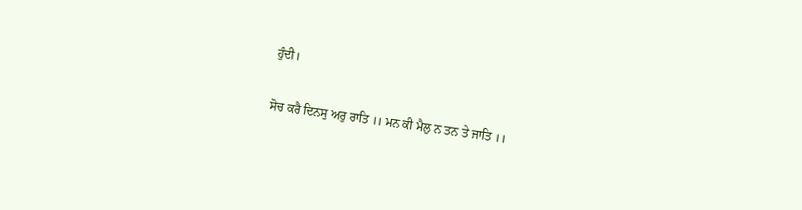ਹੁੰਦੀ।

ਸੋਚ ਕਰੈ ਦਿਨਸੁ ਅਰੁ ਰਾਤਿ ।। ਮਨ ਕੀ ਮੈਲੁ ਨ ਤਨ ਤੇ ਜਾਤਿ ।।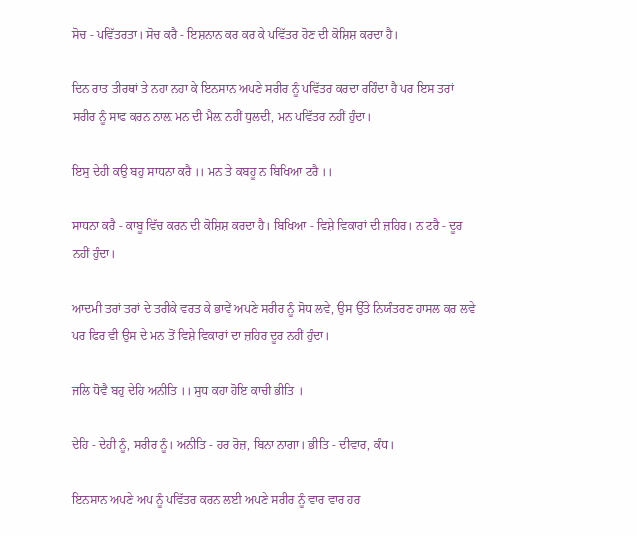ਸੋਚ - ਪਵਿੱਤਰਤਾ। ਸੋਚ ਕਰੈ - ਇਸ਼ਨਾਨ ਕਰ ਕਰ ਕੇ ਪਵਿੱਤਰ ਹੋਣ ਦੀ ਕੋਸ਼ਿਸ਼ ਕਰਦਾ ਹੈ।

ਦਿਨ ਰਾਤ ਤੀਰਥਾਂ ਤੇ ਨਹਾ ਨਹਾ ਕੇ ਇਨਸਾਨ ਅਪਣੇ ਸਰੀਰ ਨੂੰ ਪਵਿੱਤਰ ਕਰਦਾ ਰਹਿੰਦਾ ਹੈ ਪਰ ਇਸ ਤਰਾਂ ਸਰੀਰ ਨੂੰ ਸਾਫ ਕਰਨ ਨਾਲ਼ ਮਨ ਦੀ ਮੈਲ਼ ਨਹੀਂ ਧੁਲਦੀ, ਮਨ ਪਵਿੱਤਰ ਨਹੀਂ ਹੁੰਦਾ।

ਇਸੁ ਦੇਹੀ ਕਉ ਬਹੁ ਸਾਧਨਾ ਕਰੈ ।। ਮਨ ਤੇ ਕਬਹੂ ਨ ਬਿਖਿਆ ਟਰੈ ।।

ਸਾਧਨਾ ਕਰੈ - ਕਾਬੂ ਵਿੱਚ ਕਰਨ ਦੀ ਕੋਸ਼ਿਸ਼ ਕਰਦਾ ਹੈ। ਬਿਖਿਆ - ਵਿਸ਼ੇ ਵਿਕਾਰਾਂ ਦੀ ਜ਼ਹਿਰ। ਨ ਟਰੈ - ਦੂਰ ਨਹੀਂ ਹੁੰਦਾ।

ਆਦਮੀ ਤਰਾਂ ਤਰਾਂ ਦੇ ਤਰੀਕੇ ਵਰਤ ਕੇ ਭਾਵੇਂ ਅਪਣੇ ਸਰੀਰ ਨੂੰ ਸੋਧ ਲਵੇ, ਉਸ ਉੱਤੇ ਨਿਯੰਤਰਣ ਹਾਸਲ ਕਰ ਲਵੇ ਪਰ ਫਿਰ ਵੀ ਉਸ ਦੇ ਮਨ ਤੋਂ ਵਿਸ਼ੇ ਵਿਕਾਰਾਂ ਦਾ ਜ਼ਹਿਰ ਦੂਰ ਨਹੀਂ ਹੁੰਦਾ।

ਜਲਿ ਧੋਵੈ ਬਹੁ ਦੇਹਿ ਅਨੀਤਿ ।। ਸੁਧ ਕਹਾ ਹੋਇ ਕਾਚੀ ਭੀਤਿ ।

ਦੇਹਿ - ਦੇਹੀ ਨੂੰ, ਸਰੀਰ ਨੂੰ। ਅਨੀਤਿ - ਹਰ ਰੋਜ਼, ਬਿਨਾ ਨਾਗਾ। ਭੀਤਿ - ਦੀਵਾਰ, ਕੰਧ।

ਇਨਸਾਨ ਅਪਣੇ ਅਪ ਨੂੰ ਪਵਿੱਤਰ ਕਰਨ ਲਈ ਅਪਣੇ ਸਰੀਰ ਨੂੰ ਵਾਰ ਵਾਰ ਹਰ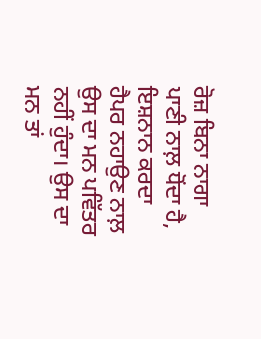ਰੋਜ਼ ਬਿਨਾ ਨਾਗਾ ਪਾਣੀ ਨਾਲ਼ ਧੋਂਦਾ ਹੈ, ਇਸ਼ਨਾਨ ਕਰਦਾ ਹੈਪਰ ਨਹਾਉਣ ਨਾਲ਼ ਉਸ ਦਾ ਮਨ ਪਵਿੱਤਰ ਨਹੀਂ ਹੁੰਦਾ। ਉਸ ਦਾ ਮਨ ਤਾਂ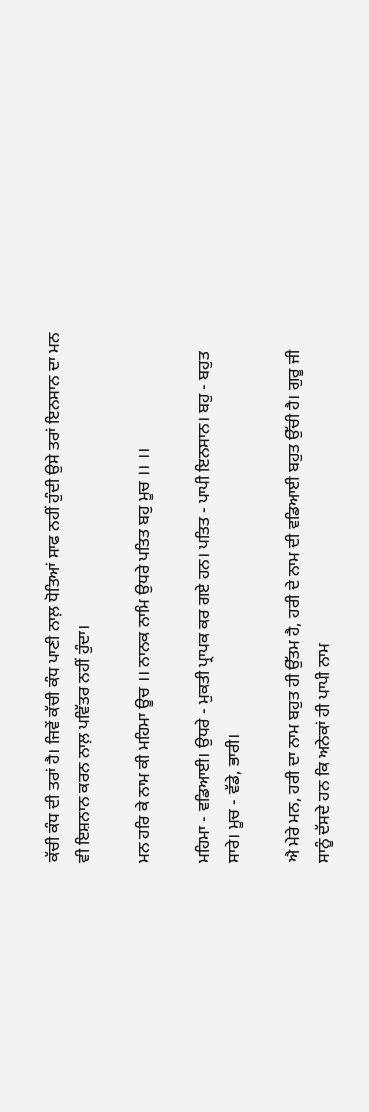ਕੱਚੀ ਕੰਧ ਦੀ ਤਰਾਂ ਹੈ। ਜਿਵੇਂ ਕੱਚੀ ਕੰਧ ਪਾਣੀ ਨਾਲ਼ ਧੋਤਿਆਂ ਸਾਫ ਨਹੀਂ ਹੁੰਦੀ ਉਸੇ ਤਰਾਂ ਇਨਸਾਨ ਦਾ ਮਨ ਵੀ ਇਸ਼ਨਾਨ ਕਰਨ ਨਾਲ਼ ਪਵਿੱਤਰ ਨਹੀਂ ਹੁੰਦਾ।

ਮਨ ਹਰਿ ਕੇ ਨਾਮ ਕੀ ਮਹਿਮਾ ਊਚ ।। ਨਾਨਕ ਨਾਮਿ ਉਧਰੇ ਪਤਿਤ ਬਹੁ ਮੂਚ ।। ।।

ਮਹਿਮਾ - ਵਡਿਆਈ। ਉਧਰੇ - ਮੁਕਤੀ ਪ੍ਰਾਪਕ ਕਰ ਗਏ ਹਨ। ਪਤਿਤ - ਪਾਪੀ ਇਨਸਾਨ। ਬਹੁ - ਬਹੁਤ ਸਾਰੇ। ਮੂਚ - ਵੱਡੇ, ਭਾਰੀ।

ਐ ਮੇਰੇ ਮਨ, ਹਰੀ ਦਾ ਨਾਮ ਬਹੁਤ ਹੀ ਉੱਤਮ ਹੈ, ਹਰੀ ਦੇ ਨਾਮ ਦੀ ਵਡਿਆਈ ਬਹੁਤ ਉੱਚੀ ਹੈ। ਗੁਰੂ ਜੀ ਸਾਨੂੰ ਦੱਸਦੇ ਹਨ ਕਿ ਅਨੇਕਾਂ ਹੀ ਪਾਪੀ ਨਾਮ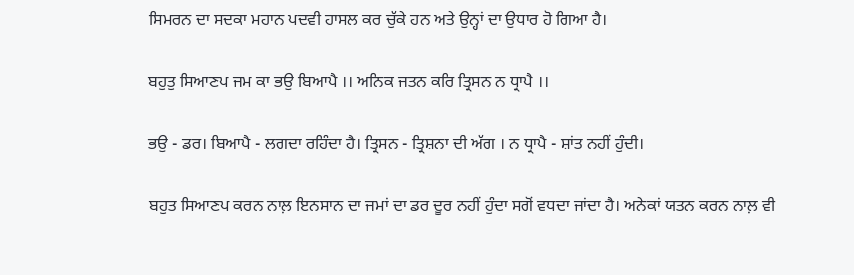ਸਿਮਰਨ ਦਾ ਸਦਕਾ ਮਹਾਨ ਪਦਵੀ ਹਾਸਲ ਕਰ ਚੁੱਕੇ ਹਨ ਅਤੇ ਉਨ੍ਹਾਂ ਦਾ ਉਧਾਰ ਹੋ ਗਿਆ ਹੈ।

ਬਹੁਤੁ ਸਿਆਣਪ ਜਮ ਕਾ ਭਉ ਬਿਆਪੈ ।। ਅਨਿਕ ਜਤਨ ਕਰਿ ਤ੍ਰਿਸਨ ਨ ਧ੍ਰਾਪੈ ।।

ਭਉ - ਡਰ। ਬਿਆਪੈ - ਲਗਦਾ ਰਹਿੰਦਾ ਹੈ। ਤ੍ਰਿਸਨ - ਤ੍ਰਿਸ਼ਨਾ ਦੀ ਅੱਗ । ਨ ਧ੍ਰਾਪੈ - ਸ਼ਾਂਤ ਨਹੀਂ ਹੁੰਦੀ।

ਬਹੁਤ ਸਿਆਣਪ ਕਰਨ ਨਾਲ਼ ਇਨਸਾਨ ਦਾ ਜਮਾਂ ਦਾ ਡਰ ਦੂਰ ਨਹੀਂ ਹੁੰਦਾ ਸਗੋਂ ਵਧਦਾ ਜਾਂਦਾ ਹੈ। ਅਨੇਕਾਂ ਯਤਨ ਕਰਨ ਨਾਲ਼ ਵੀ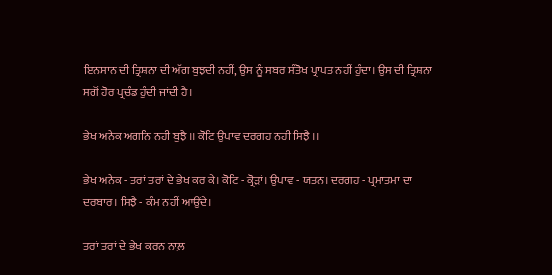ਇਨਸਾਨ ਦੀ ਤ੍ਰਿਸ਼ਨਾ ਦੀ ਅੱਗ ਬੁਝਦੀ ਨਹੀਂ, ਉਸ ਨੂੰ ਸਬਰ ਸੰਤੋਖ ਪ੍ਰਾਪਤ ਨਹੀਂ ਹੁੰਦਾ। ਉਸ ਦੀ ਤ੍ਰਿਸ਼ਨਾ ਸਗੋਂ ਹੋਰ ਪ੍ਰਚੰਡ ਹੁੰਦੀ ਜਾਂਦੀ ਹੈ।

ਭੇਖ ਅਨੇਕ ਅਗਨਿ ਨਹੀ ਬੁਝੈ ।। ਕੋਟਿ ਉਪਾਵ ਦਰਗਹ ਨਹੀ ਸਿਝੈ ।।

ਭੇਖ ਅਨੇਕ - ਤਰਾਂ ਤਰਾਂ ਦੇ ਭੇਖ ਕਰ ਕੇ। ਕੋਟਿ - ਕ੍ਰੋੜਾਂ। ਉਪਾਵ - ਯਤਨ। ਦਰਗਹ - ਪ੍ਰਮਾਤਮਾ ਦਾ ਦਰਬਾਰ। ਸਿਝੈ - ਕੰਮ ਨਹੀਂ ਆਉਂਦੇ।

ਤਰਾਂ ਤਰਾਂ ਦੇ ਭੇਖ ਕਰਨ ਨਾਲ਼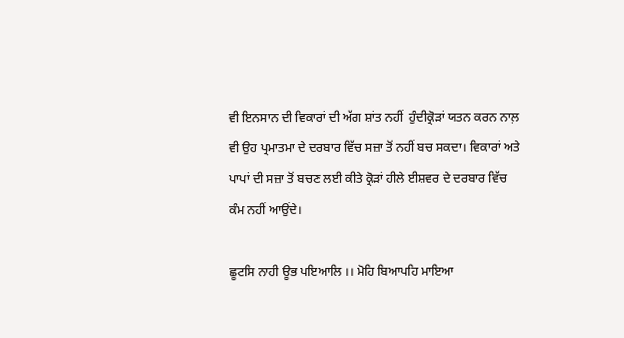ਵੀ ਇਨਸਾਨ ਦੀ ਵਿਕਾਰਾਂ ਦੀ ਅੱਗ ਸ਼ਾਂਤ ਨਹੀਂ  ਹੁੰਦੀਕ੍ਰੋੜਾਂ ਯਤਨ ਕਰਨ ਨਾਲ਼ ਵੀ ਉਹ ਪ੍ਰਮਾਤਮਾ ਦੇ ਦਰਬਾਰ ਵਿੱਚ ਸਜ਼ਾ ਤੋਂ ਨਹੀਂ ਬਚ ਸਕਦਾ। ਵਿਕਾਰਾਂ ਅਤੇ ਪਾਪਾਂ ਦੀ ਸਜ਼ਾ ਤੋਂ ਬਚਣ ਲਈ ਕੀਤੇ ਕ੍ਰੋੜਾਂ ਹੀਲੇ ਈਸ਼ਵਰ ਦੇ ਦਰਬਾਰ ਵਿੱਚ ਕੰਮ ਨਹੀਂ ਆਉਂਦੇ।

ਛੂਟਸਿ ਨਾਹੀ ਊਭ ਪਇਆਲਿ ।। ਮੋਹਿ ਬਿਆਪਹਿ ਮਾਇਆ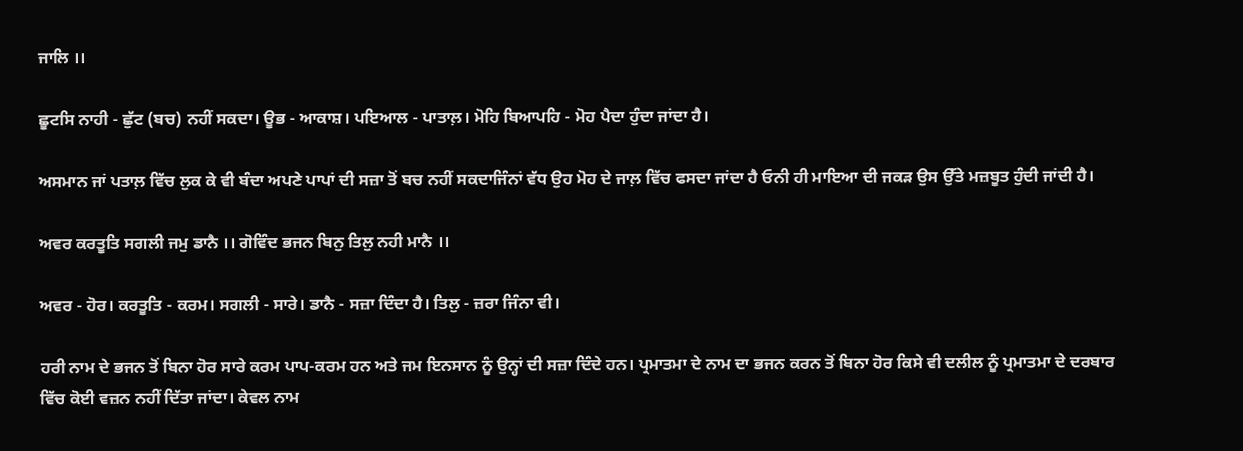ਜਾਲਿ ।।

ਛੂਟਸਿ ਨਾਹੀ - ਛੁੱਟ (ਬਚ) ਨਹੀਂ ਸਕਦਾ। ਊਭ - ਆਕਾਸ਼। ਪਇਆਲ - ਪਾਤਾਲ਼। ਮੋਹਿ ਬਿਆਪਹਿ - ਮੋਹ ਪੈਦਾ ਹੁੰਦਾ ਜਾਂਦਾ ਹੈ।

ਅਸਮਾਨ ਜਾਂ ਪਤਾਲ਼ ਵਿੱਚ ਲੁਕ ਕੇ ਵੀ ਬੰਦਾ ਅਪਣੇ ਪਾਪਾਂ ਦੀ ਸਜ਼ਾ ਤੋਂ ਬਚ ਨਹੀਂ ਸਕਦਾਜਿੰਨਾਂ ਵੱਧ ਉਹ ਮੋਹ ਦੇ ਜਾਲ਼ ਵਿੱਚ ਫਸਦਾ ਜਾਂਦਾ ਹੈ ਓਨੀ ਹੀ ਮਾਇਆ ਦੀ ਜਕੜ ਉਸ ਉੱਤੇ ਮਜ਼ਬੂਤ ਹੁੰਦੀ ਜਾਂਦੀ ਹੈ।

ਅਵਰ ਕਰਤੂਤਿ ਸਗਲੀ ਜਮੁ ਡਾਨੈ ।। ਗੋਵਿੰਦ ਭਜਨ ਬਿਨੁ ਤਿਲੁ ਨਹੀ ਮਾਨੈ ।।

ਅਵਰ - ਹੋਰ। ਕਰਤੂਤਿ - ਕਰਮ। ਸਗਲੀ - ਸਾਰੇ। ਡਾਨੈ - ਸਜ਼ਾ ਦਿੰਦਾ ਹੈ। ਤਿਲੁ - ਜ਼ਰਾ ਜਿੰਨਾ ਵੀ।

ਹਰੀ ਨਾਮ ਦੇ ਭਜਨ ਤੋਂ ਬਿਨਾ ਹੋਰ ਸਾਰੇ ਕਰਮ ਪਾਪ-ਕਰਮ ਹਨ ਅਤੇ ਜਮ ਇਨਸਾਨ ਨੂੰ ਉਨ੍ਹਾਂ ਦੀ ਸਜ਼ਾ ਦਿੰਦੇ ਹਨ। ਪ੍ਰਮਾਤਮਾ ਦੇ ਨਾਮ ਦਾ ਭਜਨ ਕਰਨ ਤੋਂ ਬਿਨਾ ਹੋਰ ਕਿਸੇ ਵੀ ਦਲੀਲ ਨੂੰ ਪ੍ਰਮਾਤਮਾ ਦੇ ਦਰਬਾਰ ਵਿੱਚ ਕੋਈ ਵਜ਼ਨ ਨਹੀਂ ਦਿੱਤਾ ਜਾਂਦਾ। ਕੇਵਲ ਨਾਮ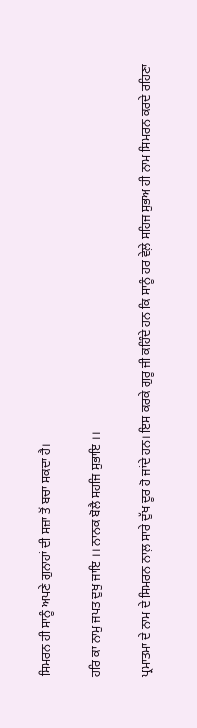ਸਿਮਰਨ ਹੀ ਸਾਨੂੰ ਅਪਣੇ ਗੁਨਾਹਾਂ ਦੀ ਸਜ਼ਾ ਤੋਂ ਬਚਾ ਸਕਦਾ ਹੈ।

ਹਰਿ ਕਾ ਨਾਮੁ ਜਪਤ ਦੁਖੁ ਜਾਇ ।। ਨਾਨਕ ਬੋਲੈ ਸਹਜਿ ਸੁਭਾਇ ।।

ਪ੍ਰਮਾਤਮਾ ਦੇ ਨਾਮ ਦੇ ਸਿਮਰਨ ਨਾਲ਼ ਸਾਰੇ ਦੁੱਖ ਦੂਰ ਹੋ ਜਾਂਦੇ ਹਨ। ਇਸ ਕਰਕੇ ਗੁਰੂ ਜੀ ਕਹਿੰਦੇ ਹਨ ਕਿ ਸਾਨੂੰ ਹਰ ਵੇਲ਼ੇ ਸਹਿਜ ਸੁਭਅ ਹੀ ਨਾਮ ਸਿਮਰਨ ਕਰਦੇ ਰਹਿਣਾ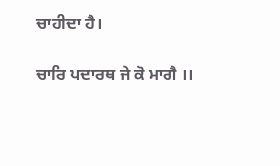ਚਾਹੀਦਾ ਹੈ।

ਚਾਰਿ ਪਦਾਰਥ ਜੇ ਕੋ ਮਾਗੈ ।।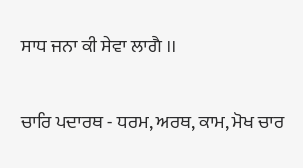ਸਾਧ ਜਨਾ ਕੀ ਸੇਵਾ ਲਾਗੈ ।।

ਚਾਰਿ ਪਦਾਰਥ - ਧਰਮ, ਅਰਥ, ਕਾਮ, ਮੋਖ ਚਾਰ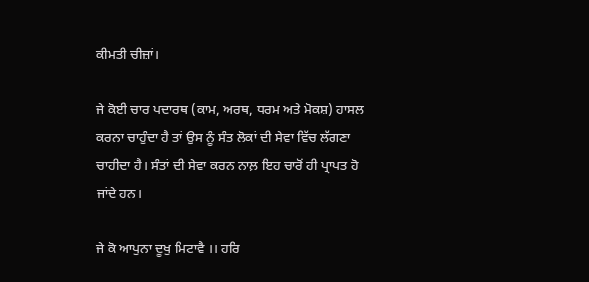ਕੀਮਤੀ ਚੀਜ਼ਾਂ।

ਜੇ ਕੋਈ ਚਾਰ ਪਦਾਰਥ (ਕਾਮ, ਅਰਥ, ਧਰਮ ਅਤੇ ਮੋਕਸ਼) ਹਾਸਲ ਕਰਨਾ ਚਾਹੁੰਦਾ ਹੈ ਤਾਂ ਉਸ ਨੂੰ ਸੰਤ ਲੋਕਾਂ ਦੀ ਸੇਵਾ ਵਿੱਚ ਲੱਗਣਾ ਚਾਹੀਦਾ ਹੈ। ਸੰਤਾਂ ਦੀ ਸੇਵਾ ਕਰਨ ਨਾਲ਼ ਇਹ ਚਾਰੋਂ ਹੀ ਪ੍ਰਾਪਤ ਹੋ ਜਾਂਦੇ ਹਨ।

ਜੇ ਕੋ ਆਪੁਨਾ ਦੂਖੁ ਮਿਟਾਵੈ ।। ਹਰਿ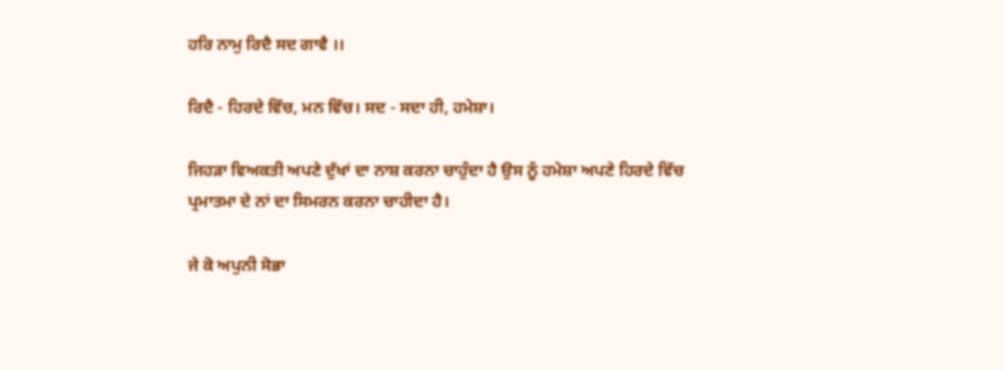ਹਰਿ ਨਾਮੁ ਰਿਦੈ ਸਦ ਗਾਵੈ ।।

ਰਿਦੈ - ਹਿਰਦੇ ਵਿੱਚ, ਮਨ ਵਿੱਚ। ਸਦ - ਸਦਾ ਹੀ, ਹਮੇਸ਼ਾ।

ਜਿਹੜਾ ਵਿਅਕਤੀ ਅਪਣੇ ਦੁੱਖਾਂ ਦਾ ਨਾਸ਼ ਕਰਨਾ ਚਾਹੁੰਦਾ ਹੈ ਉਸ ਨੂੰ ਹਮੇਸ਼ਾ ਅਪਣੇ ਹਿਰਦੇ ਵਿੱਚ ਪ੍ਰਮਾਤਮਾ ਦੇ ਨਾਂ ਦਾ ਸਿਮਰਨ ਕਰਨਾ ਚਾਹੀਦਾ ਹੈ।

ਜੇ ਕੋ ਅਪੁਨੀ ਸੋਭਾ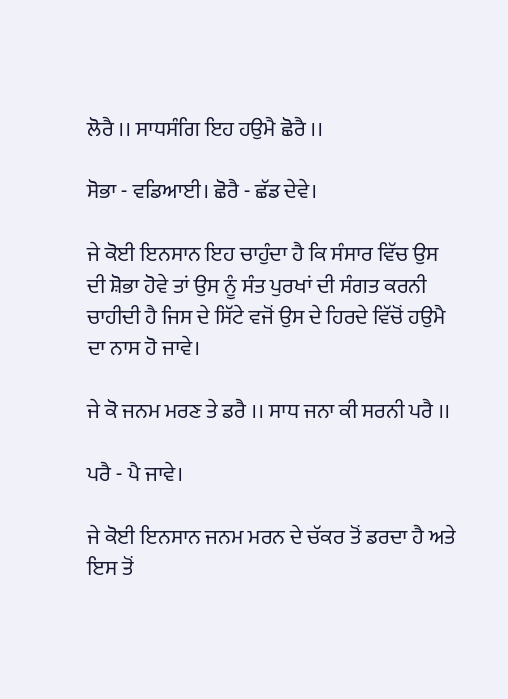ਲੋਰੈ ।। ਸਾਧਸੰਗਿ ਇਹ ਹਉਮੈ ਛੋਰੈ ।।

ਸੋਭਾ - ਵਡਿਆਈ। ਛੋਰੈ - ਛੱਡ ਦੇਵੇ।

ਜੇ ਕੋਈ ਇਨਸਾਨ ਇਹ ਚਾਹੁੰਦਾ ਹੈ ਕਿ ਸੰਸਾਰ ਵਿੱਚ ਉਸ ਦੀ ਸ਼ੋਭਾ ਹੋਵੇ ਤਾਂ ਉਸ ਨੂੰ ਸੰਤ ਪੁਰਖਾਂ ਦੀ ਸੰਗਤ ਕਰਨੀ ਚਾਹੀਦੀ ਹੈ ਜਿਸ ਦੇ ਸਿੱਟੇ ਵਜੋਂ ਉਸ ਦੇ ਹਿਰਦੇ ਵਿੱਚੋਂ ਹਉਮੈ ਦਾ ਨਾਸ ਹੋ ਜਾਵੇ।

ਜੇ ਕੋ ਜਨਮ ਮਰਣ ਤੇ ਡਰੈ ।। ਸਾਧ ਜਨਾ ਕੀ ਸਰਨੀ ਪਰੈ ।।

ਪਰੈ - ਪੈ ਜਾਵੇ।

ਜੇ ਕੋਈ ਇਨਸਾਨ ਜਨਮ ਮਰਨ ਦੇ ਚੱਕਰ ਤੋਂ ਡਰਦਾ ਹੈ ਅਤੇ ਇਸ ਤੋਂ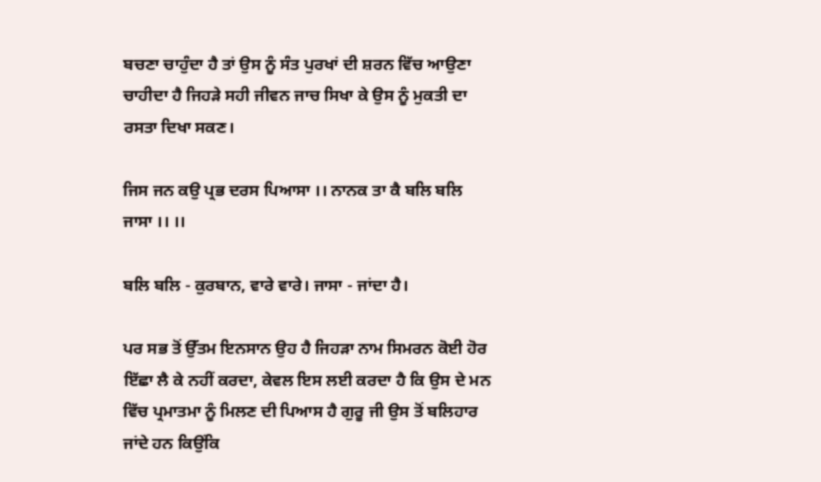ਬਚਣਾ ਚਾਹੁੰਦਾ ਹੈ ਤਾਂ ਉਸ ਨੂੰ ਸੰਤ ਪੁਰਖਾਂ ਦੀ ਸ਼ਰਨ ਵਿੱਚ ਆਉਣਾ ਚਾਹੀਦਾ ਹੈ ਜਿਹੜੇ ਸਹੀ ਜੀਵਨ ਜਾਚ ਸਿਖਾ ਕੇ ਉਸ ਨੂੰ ਮੁਕਤੀ ਦਾ ਰਸਤਾ ਦਿਖਾ ਸਕਣ।

ਜਿਸ ਜਨ ਕਉ ਪ੍ਰਭ ਦਰਸ ਪਿਆਸਾ ।। ਨਾਨਕ ਤਾ ਕੈ ਬਲਿ ਬਲਿ ਜਾਸਾ ।। ।।

ਬਲਿ ਬਲਿ - ਕੁਰਬਾਨ, ਵਾਰੇ ਵਾਰੇ। ਜਾਸਾ - ਜਾਂਦਾ ਹੈ।

ਪਰ ਸਭ ਤੋਂ ਉੱਤਮ ਇਨਸਾਨ ਉਹ ਹੈ ਜਿਹੜਾ ਨਾਮ ਸਿਮਰਨ ਕੋਈ ਹੋਰ ਇੱਛਾ ਲੈ ਕੇ ਨਹੀਂ ਕਰਦਾ, ਕੇਵਲ ਇਸ ਲਈ ਕਰਦਾ ਹੈ ਕਿ ਉਸ ਦੇ ਮਨ ਵਿੱਚ ਪ੍ਰਮਾਤਮਾ ਨੂੰ ਮਿਲਣ ਦੀ ਪਿਆਸ ਹੈ ਗੁਰੂ ਜੀ ਉਸ ਤੋਂ ਬਲਿਹਾਰ ਜਾਂਦੇ ਹਨ ਕਿਉਂਕਿ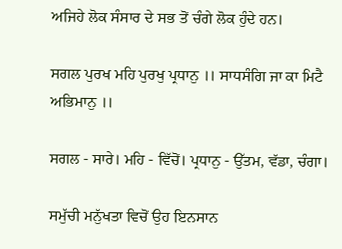ਅਜਿਹੇ ਲੋਕ ਸੰਸਾਰ ਦੇ ਸਭ ਤੋਂ ਚੰਗੇ ਲੋਕ ਹੁੰਦੇ ਹਨ।

ਸਗਲ ਪੁਰਖ ਮਹਿ ਪੁਰਖੁ ਪ੍ਰਧਾਨੁ ।। ਸਾਧਸੰਗਿ ਜਾ ਕਾ ਮਿਟੈ ਅਭਿਮਾਨੁ ।।

ਸਗਲ - ਸਾਰੇ। ਮਹਿ - ਵਿੱਚੋਂ। ਪ੍ਰਧਾਨੁ - ਉੱਤਮ, ਵੱਡਾ, ਚੰਗਾ।

ਸਮੁੱਚੀ ਮਨੁੱਖਤਾ ਵਿਚੋਂ ਉਹ ਇਨਸਾਨ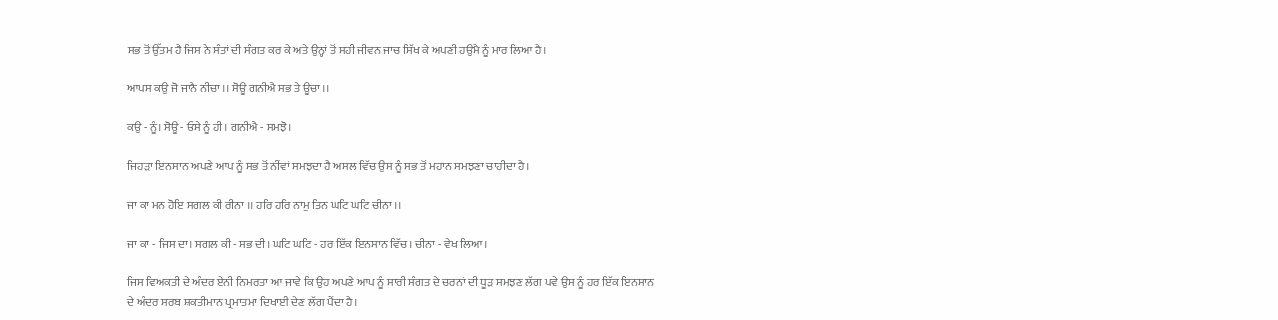ਸਭ ਤੋਂ ਉੱਤਮ ਹੈ ਜਿਸ ਨੇ ਸੰਤਾਂ ਦੀ ਸੰਗਤ ਕਰ ਕੇ ਅਤੇ ਉਨ੍ਹਾਂ ਤੋਂ ਸਹੀ ਜੀਵਨ ਜਾਚ ਸਿੱਖ ਕੇ ਅਪਣੀ ਹਉਮੈ ਨੂੰ ਮਾਰ ਲਿਆ ਹੈ।

ਆਪਸ ਕਉ ਜੋ ਜਾਨੈ ਨੀਚਾ ।। ਸੋਊ ਗਨੀਐ ਸਭ ਤੇ ਊਚਾ ।।

ਕਉ - ਨੂੰ। ਸੋਊ - ਓਸੇ ਨੂੰ ਹੀ। ਗਨੀਐ - ਸਮਝੋ।

ਜਿਹੜਾ ਇਨਸਾਨ ਅਪਣੇ ਆਪ ਨੂੰ ਸਭ ਤੋਂ ਨੀਂਵਾਂ ਸਮਝਦਾ ਹੈ ਅਸਲ ਵਿੱਚ ਉਸ ਨੂੰ ਸਭ ਤੋਂ ਮਹਾਨ ਸਮਝਣਾ ਚਾਹੀਦਾ ਹੈ।

ਜਾ ਕਾ ਮਨ ਹੋਇ ਸਗਲ ਕੀ ਰੀਨਾ ।। ਹਰਿ ਹਰਿ ਨਾਮੁ ਤਿਨ ਘਟਿ ਘਟਿ ਚੀਨਾ ।।

ਜਾ ਕਾ - ਜਿਸ ਦਾ। ਸਗਲ ਕੀ - ਸਭ ਦੀ। ਘਟਿ ਘਟਿ - ਹਰ ਇੱਕ ਇਨਸਾਨ ਵਿੱਚ। ਚੀਨਾ - ਵੇਖ ਲਿਆ।

ਜਿਸ ਵਿਅਕਤੀ ਦੇ ਅੰਦਰ ਏਨੀ ਨਿਮਰਤਾ ਆ ਜਾਵੇ ਕਿ ਉਹ ਅਪਣੇ ਆਪ ਨੂੰ ਸਾਰੀ ਸੰਗਤ ਦੇ ਚਰਨਾਂ ਦੀ ਧੂੜ ਸਮਝਣ ਲੱਗ ਪਵੇ ਉਸ ਨੂੰ ਹਰ ਇੱਕ ਇਨਸਾਨ ਦੇ ਅੰਦਰ ਸਰਬ ਸ਼ਕਤੀਮਾਨ ਪ੍ਰਮਾਤਮਾ ਦਿਖਾਈ ਦੇਣ ਲੱਗ ਪੈਂਦਾ ਹੈ।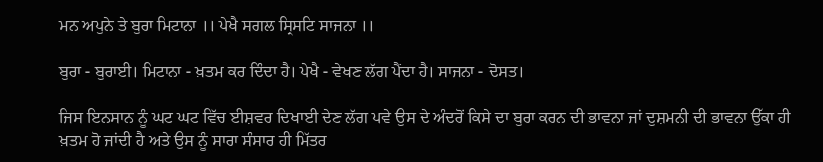ਮਨ ਅਪੁਨੇ ਤੇ ਬੁਰਾ ਮਿਟਾਨਾ ।। ਪੇਖੈ ਸਗਲ ਸ੍ਰਿਸਟਿ ਸਾਜਨਾ ।।

ਬੁਰਾ - ਬੁਰਾਈ। ਮਿਟਾਨਾ - ਖ਼ਤਮ ਕਰ ਦਿੰਦਾ ਹੈ। ਪੇਖੈ - ਵੇਖਣ ਲੱਗ ਪੈਂਦਾ ਹੈ। ਸਾਜਨਾ - ਦੋਸਤ।

ਜਿਸ ਇਨਸਾਨ ਨੂੰ ਘਟ ਘਟ ਵਿੱਚ ਈਸ਼ਵਰ ਦਿਖਾਈ ਦੇਣ ਲੱਗ ਪਵੇ ਉਸ ਦੇ ਅੰਦਰੋਂ ਕਿਸੇ ਦਾ ਬੁਰਾ ਕਰਨ ਦੀ ਭਾਵਨਾ ਜਾਂ ਦੁਸ਼ਮਨੀ ਦੀ ਭਾਵਨਾ ਉੱਕਾ ਹੀ ਖ਼ਤਮ ਹੋ ਜਾਂਦੀ ਹੈ ਅਤੇ ਉਸ ਨੂੰ ਸਾਰਾ ਸੰਸਾਰ ਹੀ ਮਿੱਤਰ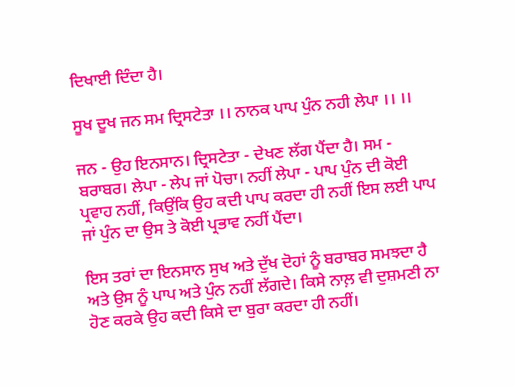ਦਿਖਾਈ ਦਿੰਦਾ ਹੈ।

ਸੂਖ ਦੂਖ ਜਨ ਸਮ ਦ੍ਰਿਸਟੇਤਾ ।। ਨਾਨਕ ਪਾਪ ਪੁੰਨ ਨਹੀ ਲੇਪਾ ।। ।।

ਜਨ - ਉਹ ਇਨਸਾਨ। ਦ੍ਰਿਸਟੇਤਾ - ਦੇਖਣ ਲੱਗ ਪੈਂਦਾ ਹੈ। ਸਮ - ਬਰਾਬਰ। ਲੇਪਾ - ਲੇਪ ਜਾਂ ਪੋਚਾ। ਨਹੀਂ ਲੇਪਾ - ਪਾਪ ਪੁੰਨ ਦੀ ਕੋਈ ਪ੍ਰਵਾਹ ਨਹੀਂ, ਕਿਉਂਕਿ ਉਹ ਕਦੀ ਪਾਪ ਕਰਦਾ ਹੀ ਨਹੀਂ ਇਸ ਲਈ ਪਾਪ ਜਾਂ ਪੁੰਨ ਦਾ ਉਸ ਤੇ ਕੋਈ ਪ੍ਰਭਾਵ ਨਹੀਂ ਪੈਂਦਾ।

ਇਸ ਤਰਾਂ ਦਾ ਇਨਸਾਨ ਸੁਖ ਅਤੇ ਦੁੱਖ ਦੋਹਾਂ ਨੂੰ ਬਰਾਬਰ ਸਮਝਦਾ ਹੈ ਅਤੇ ਉਸ ਨੂੰ ਪਾਪ ਅਤੇ ਪੁੰਨ ਨਹੀਂ ਲੱਗਦੇ। ਕਿਸੇ ਨਾਲ਼ ਵੀ ਦੁਸ਼ਮਣੀ ਨਾ ਹੋਣ ਕਰਕੇ ਉਹ ਕਦੀ ਕਿਸੇ ਦਾ ਬੁਰਾ ਕਰਦਾ ਹੀ ਨਹੀਂ।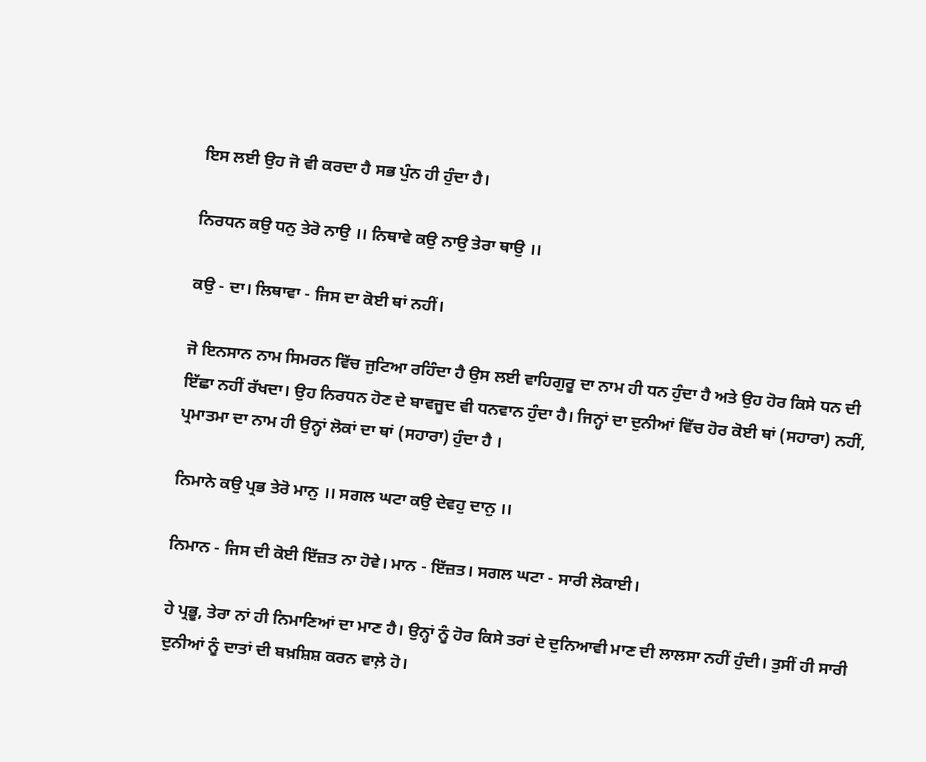ਇਸ ਲਈ ਉਹ ਜੋ ਵੀ ਕਰਦਾ ਹੈ ਸਭ ਪੁੰਨ ਹੀ ਹੁੰਦਾ ਹੈ।

ਨਿਰਧਨ ਕਉ ਧਨੁ ਤੇਰੋ ਨਾਉ ।। ਨਿਥਾਵੇ ਕਉ ਨਾਉ ਤੇਰਾ ਥਾਉ ।।

ਕਉ - ਦਾ। ਲਿਥਾਵਾ - ਜਿਸ ਦਾ ਕੋਈ ਥਾਂ ਨਹੀਂ।

ਜੋ ਇਨਸਾਨ ਨਾਮ ਸਿਮਰਨ ਵਿੱਚ ਜੁਟਿਆ ਰਹਿੰਦਾ ਹੈ ਉਸ ਲਈ ਵਾਹਿਗੁਰੂ ਦਾ ਨਾਮ ਹੀ ਧਨ ਹੁੰਦਾ ਹੈ ਅਤੇ ਉਹ ਹੋਰ ਕਿਸੇ ਧਨ ਦੀ ਇੱਛਾ ਨਹੀਂ ਰੱਖਦਾ। ਉਹ ਨਿਰਧਨ ਹੋਣ ਦੇ ਬਾਵਜੂਦ ਵੀ ਧਨਵਾਨ ਹੁੰਦਾ ਹੈ। ਜਿਨ੍ਹਾਂ ਦਾ ਦੁਨੀਆਂ ਵਿੱਚ ਹੋਰ ਕੋਈ ਥਾਂ (ਸਹਾਰਾ) ਨਹੀਂ, ਪ੍ਰਮਾਤਮਾ ਦਾ ਨਾਮ ਹੀ ਉਨ੍ਹਾਂ ਲੋਕਾਂ ਦਾ ਥਾਂ (ਸਹਾਰਾ) ਹੁੰਦਾ ਹੈ ।

ਨਿਮਾਨੇ ਕਉ ਪ੍ਰਭ ਤੇਰੋ ਮਾਨੁ ।। ਸਗਲ ਘਟਾ ਕਉ ਦੇਵਹੁ ਦਾਨੁ ।।

ਨਿਮਾਨ - ਜਿਸ ਦੀ ਕੋਈ ਇੱਜ਼ਤ ਨਾ ਹੋਵੇ। ਮਾਨ - ਇੱਜ਼ਤ। ਸਗਲ ਘਟਾ - ਸਾਰੀ ਲੋਕਾਈ।

ਹੇ ਪ੍ਰਭੂ, ਤੇਰਾ ਨਾਂ ਹੀ ਨਿਮਾਣਿਆਂ ਦਾ ਮਾਣ ਹੈ। ਉਨ੍ਹਾਂ ਨੂੰ ਹੋਰ ਕਿਸੇ ਤਰਾਂ ਦੇ ਦੁਨਿਆਵੀ ਮਾਣ ਦੀ ਲਾਲਸਾ ਨਹੀਂ ਹੁੰਦੀ। ਤੁਸੀਂ ਹੀ ਸਾਰੀ ਦੁਨੀਆਂ ਨੂੰ ਦਾਤਾਂ ਦੀ ਬਖ਼ਸ਼ਿਸ਼ ਕਰਨ ਵਾਲ਼ੇ ਹੋ।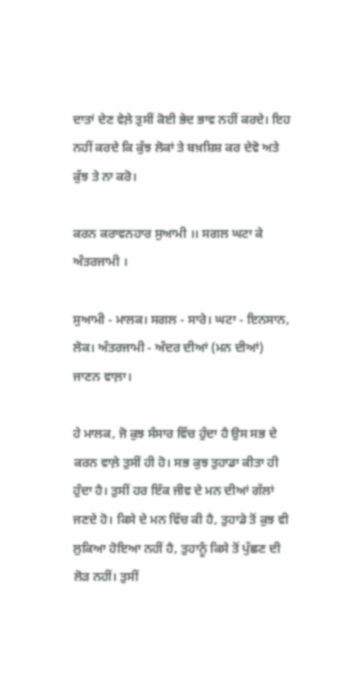ਦਾਤਾਂ ਦੇਣ ਵੇਲ਼ੇ ਤੁਸੀਂ ਕੋਈ ਭੇਦ ਭਾਵ ਨਹੀਂ ਕਰਦੇ। ਇਹ ਨਹੀਂ ਕਰਦੇ ਕਿ ਕੁੱਝ ਲੋਕਾਂ ਤੇ ਬਖ਼ਸ਼ਿਸ਼ ਕਰ ਦੇਵੋ ਅਤੇ ਕੁੱਝ ਤੇ ਨਾ ਕਰੋ।

ਕਰਨ ਕਰਾਵਨਹਾਰ ਸੁਆਮੀ ।। ਸਗਲ ਘਟਾ ਕੇ ਅੰਤਰਜਾਮੀ ।

ਸੁਆਮੀ - ਮਾਲਕ। ਸਗਲ - ਸਾਰੇ। ਘਟਾ - ਇਨਸਾਨ, ਲੋਕ। ਅੰਤਰਜਾਮੀ - ਅੰਦਰ ਦੀਆਂ (ਮਨ ਦੀਆਂ) ਜਾਣਨ ਵਾਲ਼ਾ।

ਹੇ ਮਾਲਕ, ਜੋ ਕੁਝ ਸੰਸਾਰ ਵਿੱਚ ਹੁੰਦਾ ਹੈ ਉਸ ਸਭ ਦੇ ਕਰਨ ਵਾਲ਼ੇ ਤੁਸੀਂ ਹੀ ਹੋ। ਸਭ ਕੁਝ ਤੁਹਾਡਾ ਕੀਤਾ ਹੀ ਹੁੰਦਾ ਹੈ। ਤੁਸੀਂ ਹਰ ਇੱਕ ਜੀਵ ਦੇ ਮਨ ਦੀਆਂ ਗੱਲਾਂ ਜਣਦੇ ਹੋ। ਕਿਸੇ ਦੇ ਮਨ ਵਿੱਚ ਕੀ ਹੈ, ਤੁਹਾਡੇ ਤੋਂ ਕੁਝ ਵੀ ਲੁਕਿਆ ਹੋਇਆ ਨਹੀਂ ਹੈ, ਤੁਹਾਨੂੰ ਕਿਸੇ ਤੋਂ ਪੁੱਛਣ ਦੀ ਲੋੜ ਨਹੀਂ। ਤੁਸੀਂ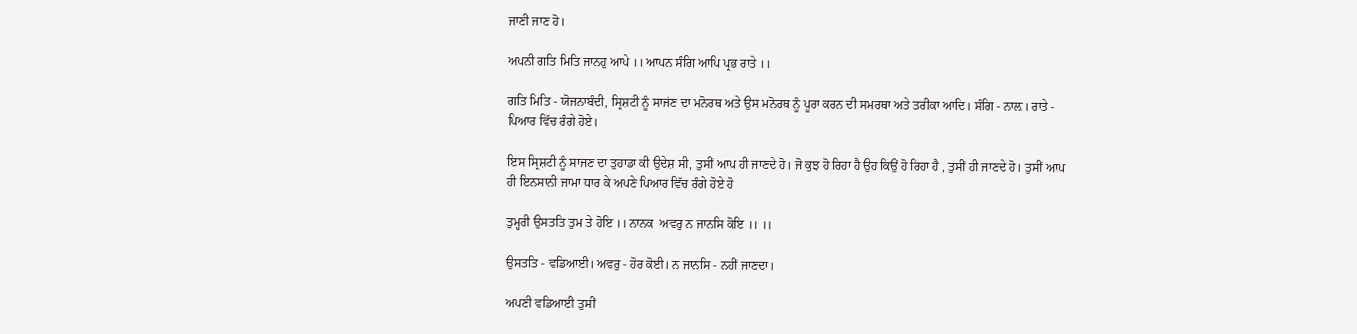ਜਾਣੀ ਜਾਣ ਹੋ।

ਅਪਨੀ ਗਤਿ ਮਿਤਿ ਜਾਨਹੁ ਆਪੇ ।। ਆਪਨ ਸੰਗਿ ਆਪਿ ਪ੍ਰਭ ਰਾਤੇ ।।

ਗਤਿ ਮਿਤਿ - ਯੋਜਨਾਬੰਦੀ, ਸ੍ਰਿਸ਼ਟੀ ਨੂੰ ਸਾਜਂਣ ਦਾ ਮਨੋਰਥ ਅਤੇ ਉਸ ਮਨੋਰਥ ਨੂੰ ਪੂਰਾ ਕਰਨ ਦੀ ਸਮਰਥਾ ਅਤੇ ਤਰੀਕਾ ਆਦਿ। ਸੰਗਿ - ਨਾਲ਼। ਰਾਤੇ - ਪਿਆਰ ਵਿੱਚ ਰੰਗੇ ਹੋਏ।

ਇਸ ਸ੍ਰਿਸ਼ਟੀ ਨੂੰ ਸਾਜਣ ਦਾ ਤੁਹਾਡਾ ਕੀ ਉਦੇਸ਼ ਸੀ, ਤੁਸੀਂ ਆਪ ਹੀ ਜਾਣਦੇ ਹੋ। ਜੋ ਕੁਝ ਹੋ ਰਿਹਾ ਹੈ ਉਹ ਕਿਉਂ ਹੋ ਰਿਹਾ ਹੈ , ਤੁਸੀਂ ਹੀ ਜਾਣਦੇ ਹੋ। ਤੁਸੀਂ ਆਪ ਹੀ ਇਨਸਾਨੀ ਜਾਮਾ ਧਾਰ ਕੇ ਅਪਣੇ ਪਿਆਰ ਵਿੱਚ ਰੰਗੇ ਹੋਏ ਹੋ

ਤੁਮ੍ਹਰੀ ਉਸਤਤਿ ਤੁਮ ਤੇ ਹੋਇ ।। ਨਾਨਕ  ਅਵਰੁ ਨ ਜਾਨਸਿ ਕੋਇ ।। ।।

ਉਸਤਤਿ - ਵਡਿਆਈ। ਅਵਰੁ - ਹੋਰ ਕੋਈ। ਨ ਜਾਨਸਿ - ਨਹੀਂ ਜਾਣਦਾ।

ਅਪਣੀ ਵਡਿਆਈ ਤੁਸੀਂ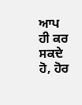ਆਪ ਹੀ ਕਰ ਸਕਦੇ ਹੋ, ਹੋਰ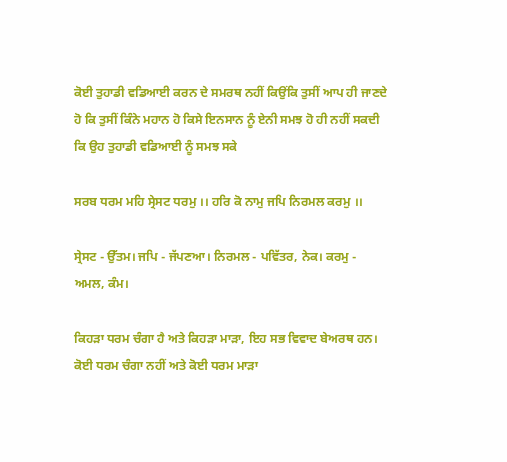ਕੋਈ ਤੁਹਾਡੀ ਵਡਿਆਈ ਕਰਨ ਦੇ ਸਮਰਥ ਨਹੀਂ ਕਿਉਂਕਿ ਤੁਸੀਂ ਆਪ ਹੀ ਜਾਣਦੇ ਹੋ ਕਿ ਤੁਸੀਂ ਕਿੰਨੇ ਮਹਾਨ ਹੋ ਕਿਸੇ ਇਨਸਾਨ ਨੂੰ ਏਨੀ ਸਮਝ ਹੋ ਹੀ ਨਹੀਂ ਸਕਦੀ ਕਿ ਉਹ ਤੁਹਾਡੀ ਵਡਿਆਈ ਨੂੰ ਸਮਝ ਸਕੇ

ਸਰਬ ਧਰਮ ਮਹਿ ਸ੍ਰੇਸਟ ਧਰਮੁ ।। ਹਰਿ ਕੋ ਨਾਮੁ ਜਪਿ ਨਿਰਮਲ ਕਰਮੁ ।।

ਸ੍ਰੇਸਟ - ਉੱਤਮ। ਜਪਿ - ਜੱਪਣਆ। ਨਿਰਮਲ - ਪਵਿੱਤਰ, ਨੇਕ। ਕਰਮੁ - ਅਮਲ, ਕੰਮ।

ਕਿਹੜਾ ਧਰਮ ਚੰਗਾ ਹੈ ਅਤੇ ਕਿਹੜਾ ਮਾੜਾ, ਇਹ ਸਭ ਵਿਵਾਦ ਬੇਅਰਥ ਹਨ। ਕੋਈ ਧਰਮ ਚੰਗਾ ਨਹੀਂ ਅਤੇ ਕੋਈ ਧਰਮ ਮਾੜਾ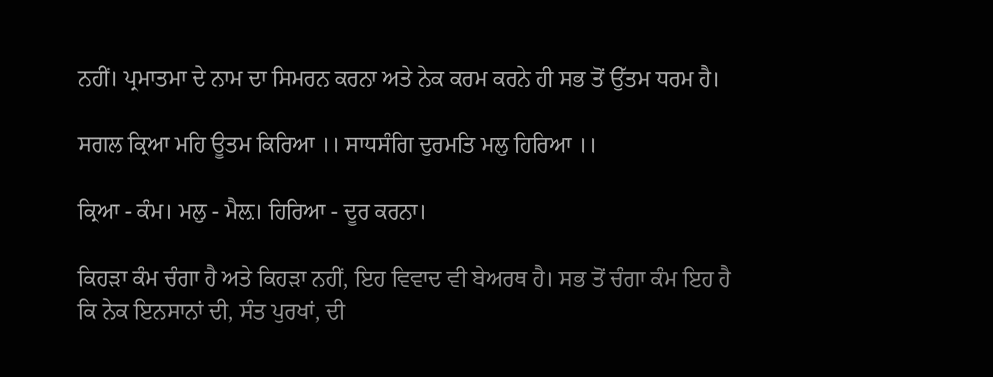ਨਹੀਂ। ਪ੍ਰਮਾਤਮਾ ਦੇ ਨਾਮ ਦਾ ਸਿਮਰਨ ਕਰਨਾ ਅਤੇ ਨੇਕ ਕਰਮ ਕਰਨੇ ਹੀ ਸਭ ਤੋਂ ਉੱਤਮ ਧਰਮ ਹੈ।

ਸਗਲ ਕ੍ਰਿਆ ਮਹਿ ਊਤਮ ਕਿਰਿਆ ।। ਸਾਧਸੰਗਿ ਦੁਰਮਤਿ ਮਲੁ ਹਿਰਿਆ ।।

ਕ੍ਰਿਆ - ਕੰਮ। ਮਲੁ - ਮੈਲ਼। ਹਿਰਿਆ - ਦੂਰ ਕਰਨਾ।

ਕਿਹੜਾ ਕੰਮ ਚੰਗਾ ਹੈ ਅਤੇ ਕਿਹੜਾ ਨਹੀਂ, ਇਹ ਵਿਵਾਦ ਵੀ ਬੇਅਰਥ ਹੈ। ਸਭ ਤੋਂ ਚੰਗਾ ਕੰਮ ਇਹ ਹੈ ਕਿ ਨੇਕ ਇਨਸਾਨਾਂ ਦੀ, ਸੰਤ ਪੁਰਖਾਂ, ਦੀ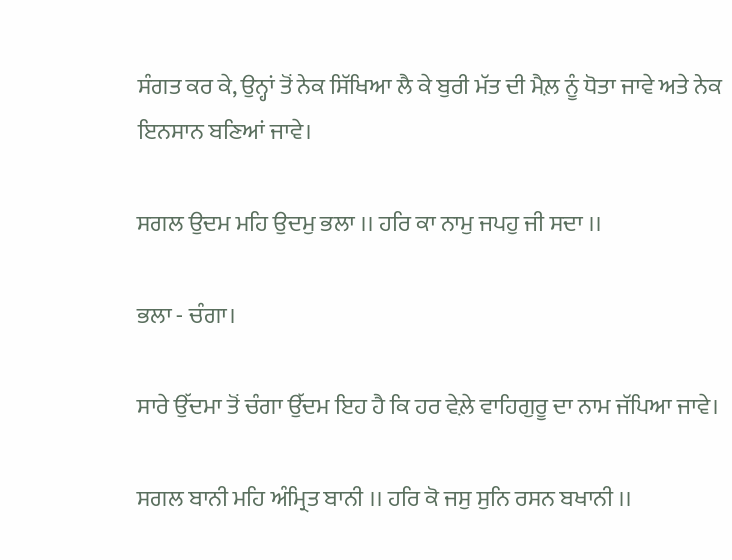ਸੰਗਤ ਕਰ ਕੇ, ਉਨ੍ਹਾਂ ਤੋਂ ਨੇਕ ਸਿੱਖਿਆ ਲੈ ਕੇ ਬੁਰੀ ਮੱਤ ਦੀ ਮੈਲ਼ ਨੂੰ ਧੋਤਾ ਜਾਵੇ ਅਤੇ ਨੇਕ ਇਨਸਾਨ ਬਣਿਆਂ ਜਾਵੇ।

ਸਗਲ ਉਦਮ ਮਹਿ ਉਦਮੁ ਭਲਾ ।। ਹਰਿ ਕਾ ਨਾਮੁ ਜਪਹੁ ਜੀ ਸਦਾ ।।

ਭਲਾ - ਚੰਗਾ।

ਸਾਰੇ ਉੱਦਮਾ ਤੋਂ ਚੰਗਾ ਉੱਦਮ ਇਹ ਹੈ ਕਿ ਹਰ ਵੇਲ਼ੇ ਵਾਹਿਗੁਰੂ ਦਾ ਨਾਮ ਜੱਪਿਆ ਜਾਵੇ।

ਸਗਲ ਬਾਨੀ ਮਹਿ ਅੰਮ੍ਰਿਤ ਬਾਨੀ ।। ਹਰਿ ਕੋ ਜਸੁ ਸੁਨਿ ਰਸਨ ਬਖਾਨੀ ।।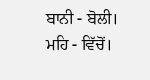ਬਾਨੀ - ਬੋਲੀ। ਮਹਿ - ਵਿੱਚੋਂ।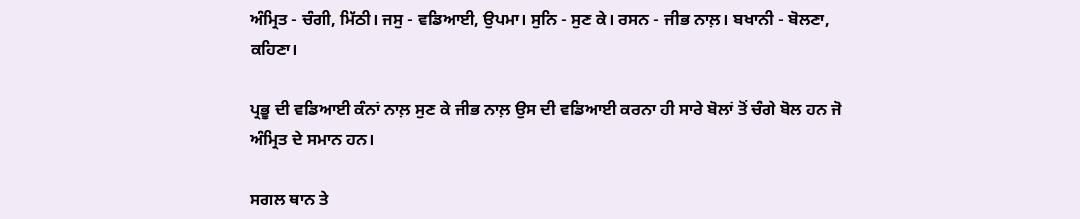ਅੰਮ੍ਰਿਤ - ਚੰਗੀ, ਮਿੱਠੀ। ਜਸੁ - ਵਡਿਆਈ, ਉਪਮਾ। ਸੁਨਿ - ਸੁਣ ਕੇ। ਰਸਨ - ਜੀਭ ਨਾਲ਼। ਬਖਾਨੀ - ਬੋਲਣਾ, ਕਹਿਣਾ।

ਪ੍ਰਭੂ ਦੀ ਵਡਿਆਈ ਕੰਨਾਂ ਨਾਲ਼ ਸੁਣ ਕੇ ਜੀਭ ਨਾਲ਼ ਉਸ ਦੀ ਵਡਿਆਈ ਕਰਨਾ ਹੀ ਸਾਰੇ ਬੋਲਾਂ ਤੋਂ ਚੰਗੇ ਬੋਲ ਹਨ ਜੋ ਅੰਮ੍ਰਿਤ ਦੇ ਸਮਾਨ ਹਨ।

ਸਗਲ ਥਾਨ ਤੇ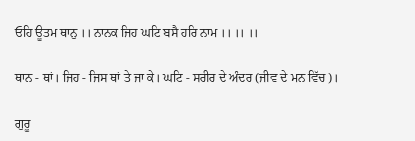ਓਹਿ ਊਤਮ ਥਾਨੁ ।। ਨਾਨਕ ਜਿਹ ਘਟਿ ਬਸੈ ਹਰਿ ਨਾਮ ।। ।। ।।

ਥਾਨ - ਥਾਂ। ਜਿਹ - ਜਿਸ ਥਾਂ ਤੇ ਜਾ ਕੇ। ਘਟਿ - ਸਰੀਰ ਦੇ ਅੰਦਰ (ਜੀਵ ਦੇ ਮਨ ਵਿੱਚ)।

ਗੁਰੂ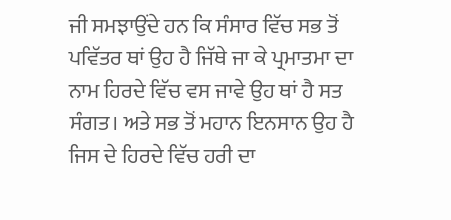ਜੀ ਸਮਝਾਉਂਦੇ ਹਨ ਕਿ ਸੰਸਾਰ ਵਿੱਚ ਸਭ ਤੋਂ ਪਵਿੱਤਰ ਥਾਂ ਉਹ ਹੈ ਜਿੱਥੇ ਜਾ ਕੇ ਪ੍ਰਮਾਤਮਾ ਦਾ ਨਾਮ ਹਿਰਦੇ ਵਿੱਚ ਵਸ ਜਾਵੇ ਉਹ ਥਾਂ ਹੈ ਸਤ ਸੰਗਤ। ਅਤੇ ਸਭ ਤੋਂ ਮਹਾਨ ਇਨਸਾਨ ਉਹ ਹੈ ਜਿਸ ਦੇ ਹਿਰਦੇ ਵਿੱਚ ਹਰੀ ਦਾ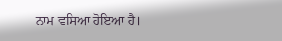ਨਾਮ ਵਸਿਆ ਹੋਇਆ ਹੈ।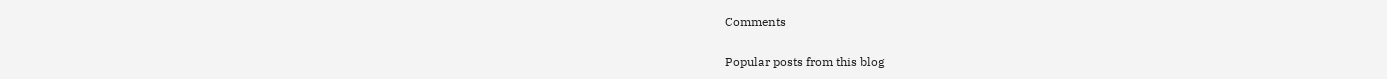Comments

Popular posts from this blog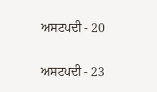ਅਸਟਪਦੀ - 20

ਅਸਟਪਦੀ - 23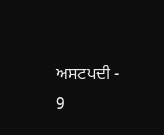ਅਸਟਪਦੀ - 9